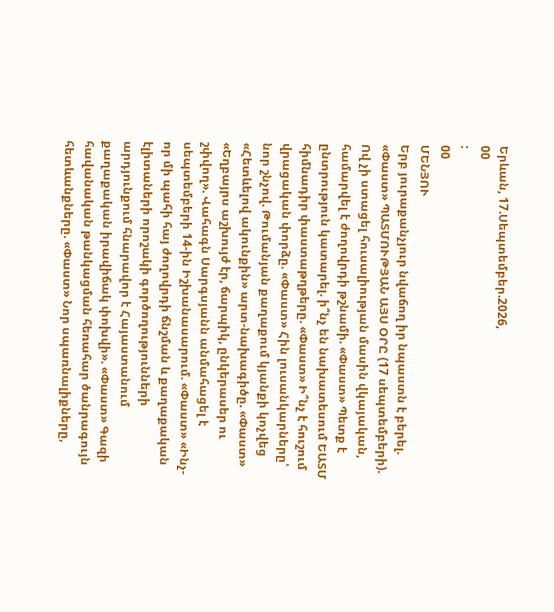Երևան, 17.Սեպտեմբեր.2026,
00
:
00
ՄԵՆՅՈՒ
Երբ յուրաքանչյուր նվաճող իր նպաստն է բերել. «Փաստ» ՊԱՏՄՈՒԹՅԱՆ ԱՅՍ ՕՐԸ (17 սեպտեմբերի). Ով չի ստացել հուսալիության մասին վկայական, համարվել է ժողովրդի թշնամի. «Փաստ» Պետք է ընտրություն կատարել. ի՞նչ են նախատեսում ԵԱՏՄ հիմնադիր փաստաթղթերը. «Փաստ» Ի՞նչ է հուշում վրացական փորձը. «Փաստ» Հին լուսանկարները՝ նոր շնչով. Թումանյան քաղաքում կյանքի կոչվեց «Հետևելով ակունքին» արտ-նախագիծը. «Փաստ» «Եղբայրս աշխույժ էր, ճարպիկ, ընկերասեր ու շփվող». Վահագն Սարգսյանն անմահացել է սեպտեմբերի 14-ին Իշխանասարում. «Փաստ» «Ինչ-որ մի պահի հայ ժողովրդի ճնշման և քաղաքական էլիտաների որոշակի գործողությունների արդյունքում հնարավոր է Հայաստանում քաղաքական իրավիճակ փոխվի». «Փաստ» Գազի հավանական թանկացման հեռահար ծանրագույն հետևանքները. «Փաստ» Նոր սպառնալիքները,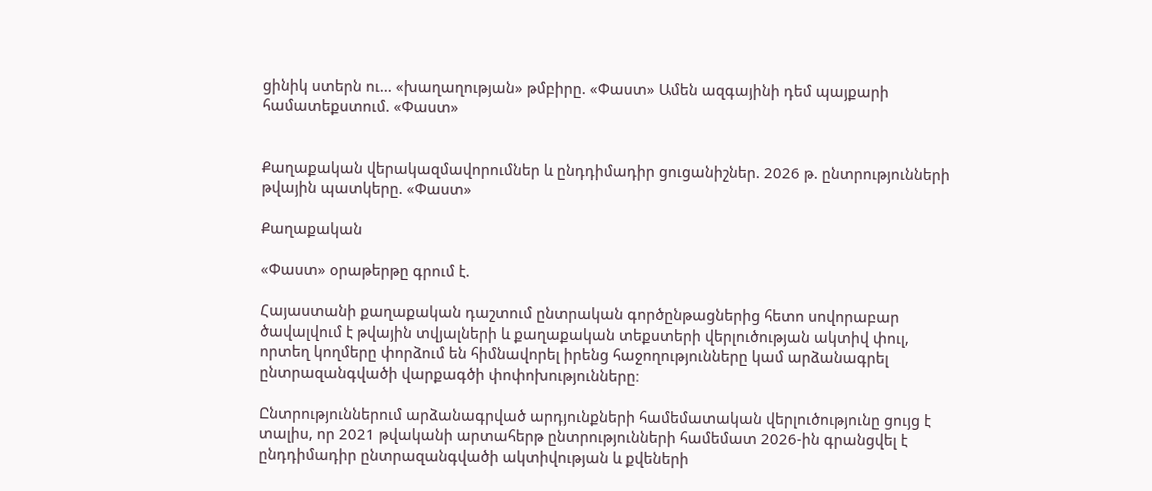ցինիկ ստերն ու... «խաղաղության» թմբիրը. «Փաստ» Ամեն ազգայինի դեմ պայքարի համատեքստում. «Փաստ»


Քաղաքական վերակազմավորումներ և ընդդիմադիր ցուցանիշներ. 2026 թ. ընտրությունների թվային պատկերը. «Փաստ»

Քաղաքական

«Փաստ» օրաթերթը գրում է.

Հայաստանի քաղաքական դաշտում ընտրական գործընթացներից հետո սովորաբար ծավալվում է թվային տվյալների և քաղաքական տեքստերի վերլուծության ակտիվ փուլ, որտեղ կողմերը փորձում են հիմնավորել իրենց հաջողությունները կամ արձանագրել ընտրազանգվածի վարքագծի փոփոխությունները։

Ընտրություններում արձանագրված արդյունքների համեմատական վերլուծությունը ցույց է տալիս, որ 2021 թվականի արտահերթ ընտրությունների համեմատ 2026-ին գրանցվել է ընդդիմադիր ընտրազանգվածի ակտիվության և քվեների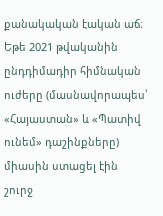քանակական էական աճ։ Եթե 2021 թվականին ընդդիմադիր հիմնական ուժերը (մասնավորապես՝ «Հայաստան» և «Պատիվ ունեմ» դաշինքները) միասին ստացել էին շուրջ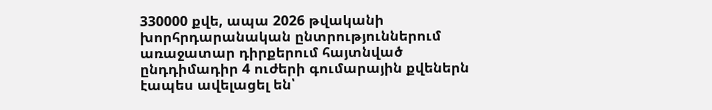330000 քվե, ապա 2026 թվականի խորհրդարանական ընտրություններում առաջատար դիրքերում հայտնված ընդդիմադիր 4 ուժերի գումարային քվեներն էապես ավելացել են՝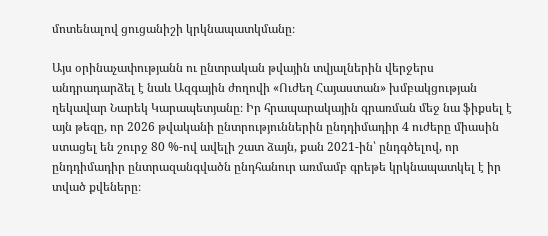մոտենալով ցուցանիշի կրկնապատկմանը։

Այս օրինաչափությանն ու ընտրական թվային տվյալներին վերջերս անդրադարձել է նաև Ազգային ժողովի «Ուժեղ Հայաստան» խմբակցության ղեկավար Նարեկ Կարապետյանը։ Իր հրապարակային գրառման մեջ նա ֆիքսել է այն թեզը, որ 2026 թվականի ընտրություններին ընդդիմադիր 4 ուժերը միասին ստացել են շուրջ 80 %-ով ավելի շատ ձայն, քան 2021-ին՝ ընդգծելով, որ ընդդիմադիր ընտրազանգվածն ընդհանուր առմամբ գրեթե կրկնապատկել է իր տված քվեները։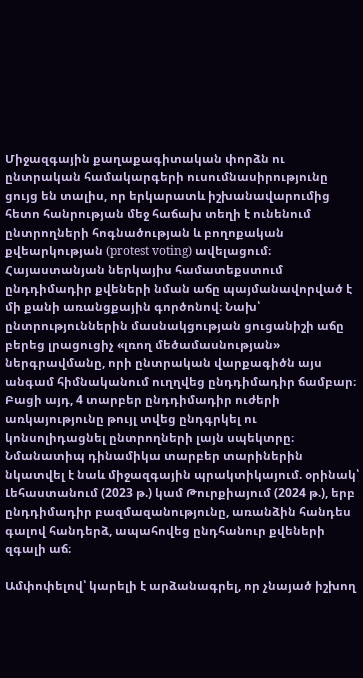Միջազգային քաղաքագիտական փորձն ու ընտրական համակարգերի ուսումնասիրությունը ցույց են տալիս, որ երկարատև իշխանավարումից հետո հանրության մեջ հաճախ տեղի է ունենում ընտրողների հոգնածության և բողոքական քվեարկության (protest voting) ավելացում։ Հայաստանյան ներկայիս համատեքստում ընդդիմադիր քվեների նման աճը պայմանավորված է մի քանի առանցքային գործոնով։ Նախ՝ ընտրություններին մասնակցության ցուցանիշի աճը բերեց լրացուցիչ «լռող մեծամասնության» ներգրավմանը, որի ընտրական վարքագիծն այս անգամ հիմնականում ուղղվեց ընդդիմադիր ճամբար։ Բացի այդ, 4 տարբեր ընդդիմադիր ուժերի առկայությունը թույլ տվեց ընդգրկել ու կոնսոլիդացնել ընտրողների լայն սպեկտրը։ Նմանատիպ դինամիկա տարբեր տարիներին նկատվել է նաև միջազգային պրակտիկայում. օրինակ՝ Լեհաստանում (2023 թ.) կամ Թուրքիայում (2024 թ.), երբ ընդդիմադիր բազմազանությունը, առանձին հանդես գալով հանդերձ, ապահովեց ընդհանուր քվեների զգալի աճ։

Ամփոփելով՝ կարելի է արձանագրել, որ չնայած իշխող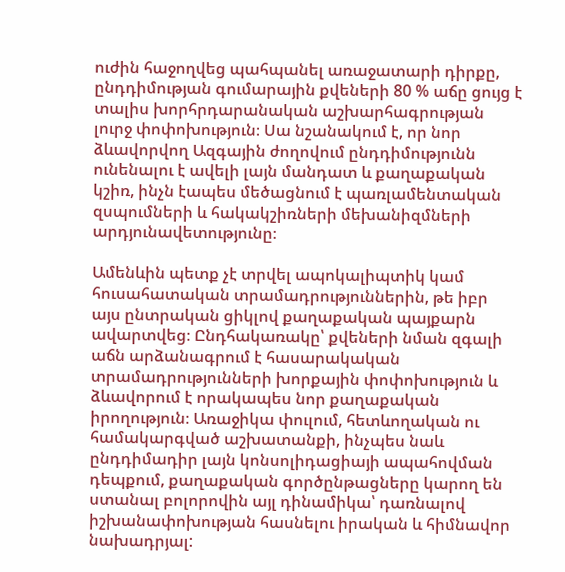ուժին հաջողվեց պահպանել առաջատարի դիրքը, ընդդիմության գումարային քվեների 80 % աճը ցույց է տալիս խորհրդարանական աշխարհագրության լուրջ փոփոխություն։ Սա նշանակում է, որ նոր ձևավորվող Ազգային ժողովում ընդդիմությունն ունենալու է ավելի լայն մանդատ և քաղաքական կշիռ, ինչն էապես մեծացնում է պառլամենտական զսպումների և հակակշիռների մեխանիզմների արդյունավետությունը։

Ամենևին պետք չէ տրվել ապոկալիպտիկ կամ հուսահատական տրամադրություններին, թե իբր այս ընտրական ցիկլով քաղաքական պայքարն ավարտվեց։ Ընդհակառակը՝ քվեների նման զգալի աճն արձանագրում է հասարակական տրամադրությունների խորքային փոփոխություն և ձևավորում է որակապես նոր քաղաքական իրողություն։ Առաջիկա փուլում, հետևողական ու համակարգված աշխատանքի, ինչպես նաև ընդդիմադիր լայն կոնսոլիդացիայի ապահովման դեպքում, քաղաքական գործընթացները կարող են ստանալ բոլորովին այլ դինամիկա՝ դառնալով իշխանափոխության հասնելու իրական և հիմնավոր նախադրյալ: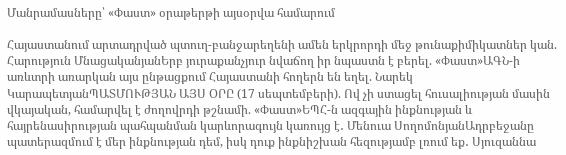Մանրամասները՝ «Փաստ» օրաթերթի այսօրվա համարում

Հայաստանում արտադրված պտուղ-բանջարեղենի ամեն երկրորդի մեջ թունաքիմիկատներ կան. Հարություն ՄնացականյանԵրբ յուրաքանչյուր նվաճող իր նպաստն է բերել. «Փաստ»ԱԳՆ-ի առևտրի առարկան այս ընթացքում Հայաստանի հողերն են եղել. Նարեկ ԿարապետյանՊԱՏՄՈՒԹՅԱՆ ԱՅՍ ՕՐԸ (17 սեպտեմբերի). Ով չի ստացել հուսալիության մասին վկայական, համարվել է ժողովրդի թշնամի. «Փաստ»ԵՊՀ-ն ազգային ինքնության և հայրենասիրության պահպանման կարևորագույն կառույց է․ Մենուա ՍողոմոնյանԱդրբեջանը պատերազմում է մեր ինքնության դեմ, իսկ դուք ինքնիշխան հեզությամբ լռում եք․ Սյուզաննա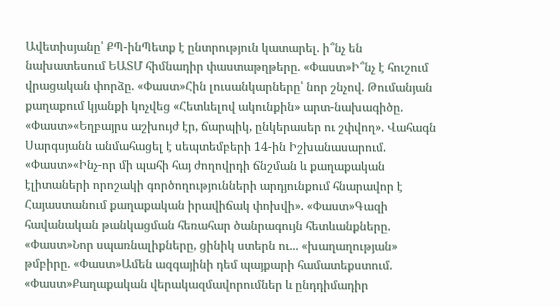Ավետիսյանը՝ ՔՊ-ինՊետք է ընտրություն կատարել. ի՞նչ են նախատեսում ԵԱՏՄ հիմնադիր փաստաթղթերը. «Փաստ»Ի՞նչ է հուշում վրացական փորձը. «Փաստ»Հին լուսանկարները՝ նոր շնչով. Թումանյան քաղաքում կյանքի կոչվեց «Հետևելով ակունքին» արտ-նախագիծը. «Փաստ»«Եղբայրս աշխույժ էր, ճարպիկ, ընկերասեր ու շփվող». Վահագն Սարգսյանն անմահացել է սեպտեմբերի 14-ին Իշխանասարում. «Փաստ»«Ինչ-որ մի պահի հայ ժողովրդի ճնշման և քաղաքական էլիտաների որոշակի գործողությունների արդյունքում հնարավոր է Հայաստանում քաղաքական իրավիճակ փոխվի». «Փաստ»Գազի հավանական թանկացման հեռահար ծանրագույն հետևանքները. «Փաստ»Նոր սպառնալիքները, ցինիկ ստերն ու... «խաղաղության» թմբիրը. «Փաստ»Ամեն ազգայինի դեմ պայքարի համատեքստում. «Փաստ»Քաղաքական վերակազմավորումներ և ընդդիմադիր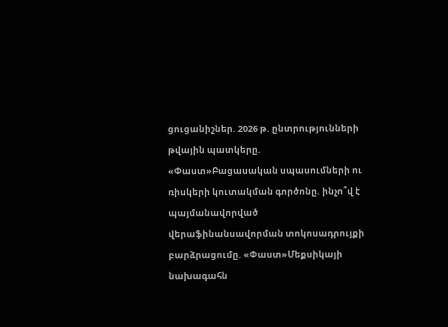ցուցանիշներ. 2026 թ. ընտրությունների թվային պատկերը. «Փաստ»Բացասական սպասումների ու ռիսկերի կուտակման գործոնը. ինչո՞վ է պայմանավորված վերաֆինանսավորման տոկոսադրույքի բարձրացումը. «Փաստ»Մեքսիկայի նախագահն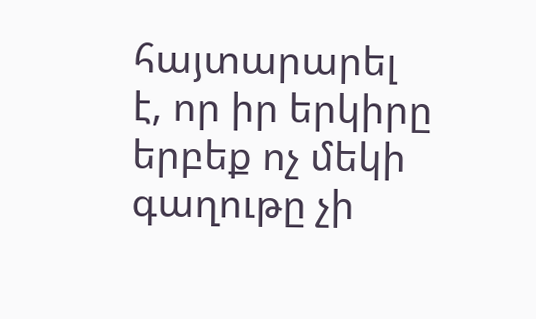հայտարարել է, որ իր երկիրը երբեք ոչ մեկի գաղութը չի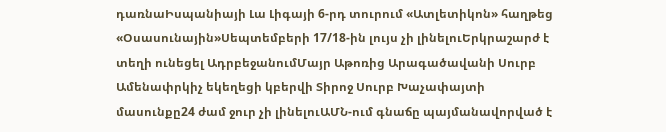դառնաԻսպանիայի Լա Լիգայի 6-րդ տուրում «Ատլետիկոն» հաղթեց «Օսասունային»Սեպտեմբերի 17/18-ին լույս չի լինելուԵրկրաշարժ է տեղի ունեցել ԱդրբեջանումՄայր Աթոռից Արագածավանի Սուրբ Ամենափրկիչ եկեղեցի կբերվի Տիրոջ Սուրբ Խաչափայտի մասունքը24 ժամ ջուր չի լինելուԱՄՆ-ում գնաճը պայմանավորված է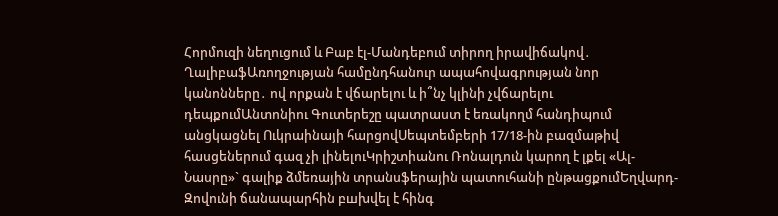Հորմուզի նեղուցում և Բաբ էլ-Մանդեբում տիրող իրավիճակով․ ՂալիբաֆԱռողջության համընդհանուր ապահովագրության նոր կանոնները․ ով որքան է վճարելու և ի՞նչ կլինի չվճարելու դեպքումԱնտոնիու Գուտերեշը պատրաստ է եռակողմ հանդիպում անցկացնել Ուկրաինայի հարցովՍեպտեմբերի 17/18-ին բազմաթիվ հասցեներում գազ չի լինելուԿրիշտիանու Ռոնալդուն կարող է լքել «Ալ-Նասրը»` գալիք ձմեռային տրանսֆերային պատուհանի ընթացքումԵղվարդ-Զովունի ճանապարհին բшխվել է հինգ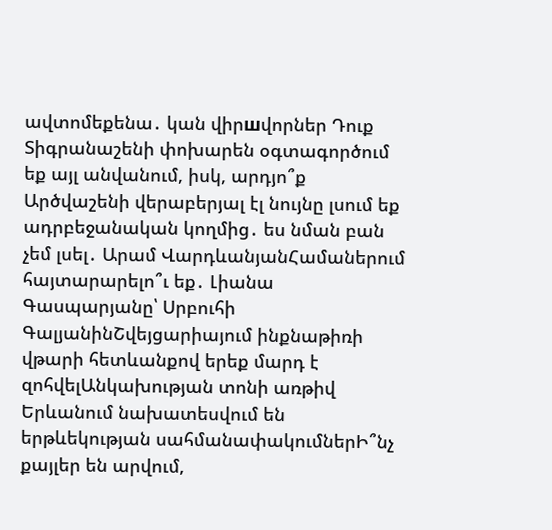ավտոմեքենա․ կան վիրшվորներ Դուք Տիգրանաշենի փոխարեն օգտագործում եք այլ անվանում, իսկ, արդյո՞ք Արծվաշենի վերաբերյալ էլ նույնը լսում եք ադրբեջանական կողմից․ ես նման բան չեմ լսել․ Արամ ՎարդևանյանՀամաներում հայտարարելո՞ւ եք․ Լիանա Գասպարյանը՝ Սրբուհի ԳալյանինՇվեյցարիայում ինքնաթիռի վթարի հետևանքով երեք մարդ է զոհվելԱնկախության տոնի առթիվ Երևանում նախատեսվում են երթևեկության սահմանափակումներԻ՞նչ քայլեր են արվում,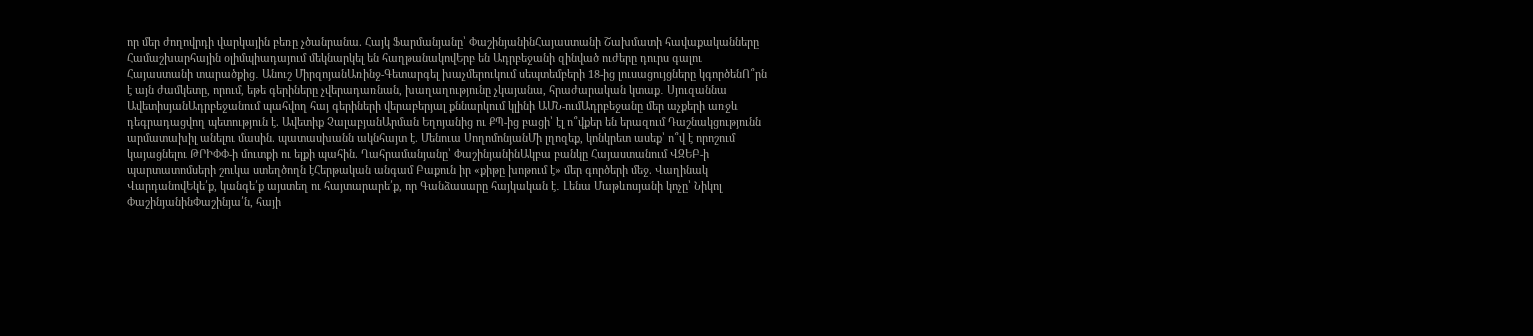որ մեր ժողովրդի վարկային բեռը չծանրանա. Հայկ Ֆարմանյանը՝ ՓաշինյանինՀայաստանի Շախմատի հավաքականները Համաշխարհային օլիմպիադայում մեկնարկել են հաղթանակովԵրբ են Ադրբեջանի զինված ուժերը դուրս գալու Հայաստանի տարածքից․ Անուշ ՄիրզոյանԱռինջ-Գետարգել խաչմերուկում սեպտեմբերի 18-ից լուսացույցները կգործենՈ՞րն է այն ժամկետը, որում, եթե գերիները չվերադառնան, խաղաղությունը չկայանա, հրաժարական կտաք․ Սյուզաննա ԱվետիսյանԱդրբեջանում պահվող հայ գերիների վերաբերյալ քննարկում կլինի ԱՄՆ-ումԱդրբեջանը մեր աչքերի առջև դեգրադացվող պետություն է. Ավետիք ՉալաբյանԱրման Եղոյանից ու ՔՊ-ից բացի՝ էլ ո՞վքեր են երազում Դաշնակցությունն արմատախիլ անելու մասին. պատասխանն ակնհայտ է. Մենուա ՍողոմոնյանՄի լղոզեք, կոնկրետ ասեք՝ ո՞վ է որոշում կայացնելու ԹՐԻՓՓ-ի մուտքի ու ելքի պահին. Ղահրամանյանը՝ ՓաշինյանինԱկբա բանկը Հայաստանում ՎԶԵԲ-ի պարտատոմսերի շուկա ստեղծողն էՀերթական անգամ Բաքուն իր «քիթը խոթում է» մեր գործերի մեջ. Վաղինակ ՎարդանովԵկե՛ք, կանգե՛ք այստեղ ու հայտարարե՛ք, որ Գանձասարը հայկական է․ Լենա Մաթևոսյանի կոչը՝ Նիկոլ ՓաշինյանինՓաշինյա՛ն, հայի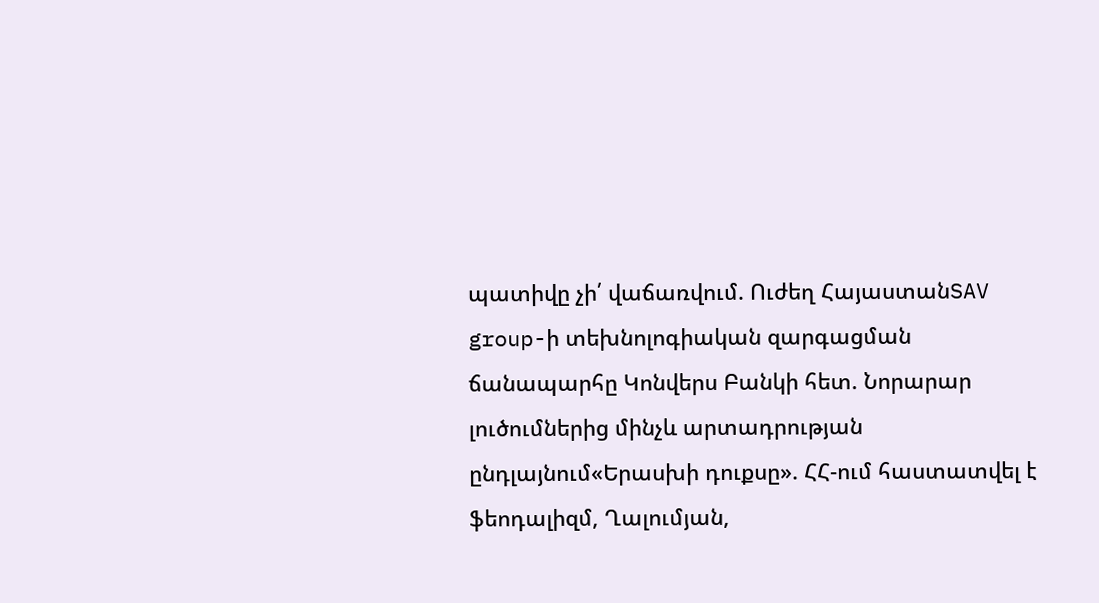պատիվը չի՛ վաճառվում. Ուժեղ ՀայաստանSAV group-ի տեխնոլոգիական զարգացման ճանապարհը Կոնվերս Բանկի հետ. Նորարար լուծումներից մինչև արտադրության ընդլայնում«Երասխի դուքսը». ՀՀ-ում հաստատվել է ֆեոդալիզմ, Ղալումյան,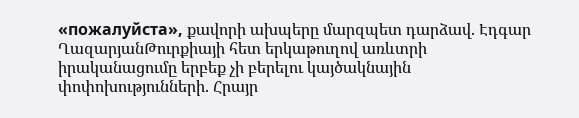«пожалуйста», քավորի ախպերը մարզպետ դարձավ. Էդգար ՂազարյանԹուրքիայի հետ երկաթուղով առևտրի իրականացումը երբեք չի բերելու կայծակնային փոփոխությունների. Հրայր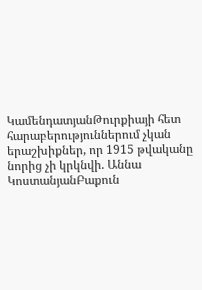ԿամենդատյանԹուրքիայի հետ հարաբերություններում չկան երաշխիքներ, որ 1915 թվականը նորից չի կրկնվի. Աննա ԿոստանյանԲաքուն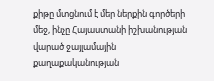քիթը մտցնում է մեր ներքին գործերի մեջ, ինչը Հայաստանի իշխանության վարած ջայլամային քաղաքականության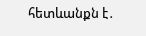հետևանքն է․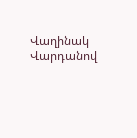Վաղինակ Վարդանով